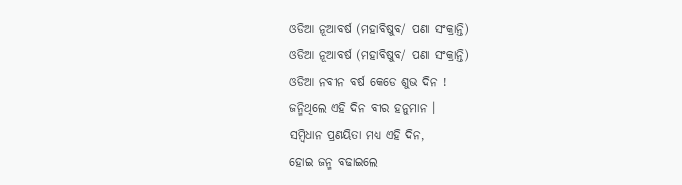ଓଡିଆ ନୂଆବର୍ଷ (ମହାବିଷୁବ/ ପଣା ସଂକ୍ରାନ୍ତି)
ଓଡିଆ ନୂଆବର୍ଷ (ମହାବିଷୁବ/ ପଣା ସଂକ୍ରାନ୍ତି)
ଓଡିଆ ନବୀନ ବର୍ଷ କେଡେ ଶୁଭ ଦିନ !
ଜନ୍ମିଥିଲେ ଏହି ଦିନ ବୀର ହନୁମାନ ।
ସମ୍ବିଧାନ ପ୍ରଣୟିତା ମଧ୍ୟ ଏହି ଦିନ,
ହୋଇ ଜନ୍ମ ବଢାଇଲେ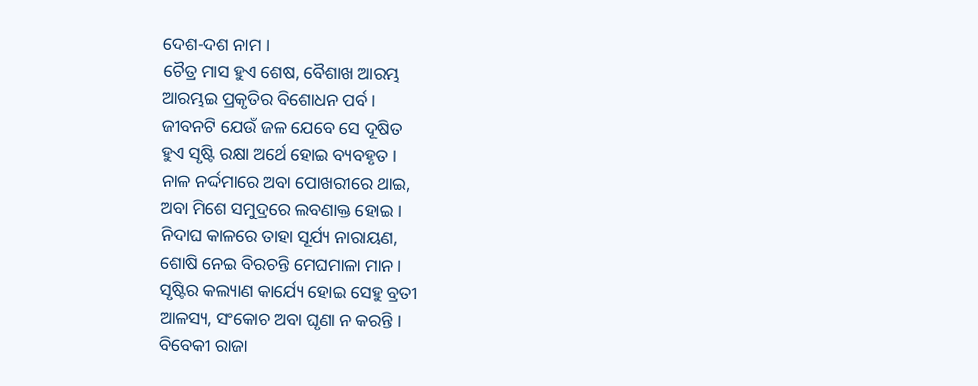ଦେଶ-ଦଶ ନାମ ।
ଚୈତ୍ର ମାସ ହୁଏ ଶେଷ, ବୈଶାଖ ଆରମ୍ଭ
ଆରମ୍ଭଇ ପ୍ରକୃତିର ବିଶୋଧନ ପର୍ବ ।
ଜୀବନଟି ଯେଉଁ ଜଳ ଯେବେ ସେ ଦୂଷିତ
ହୁଏ ସୃଷ୍ଟି ରକ୍ଷା ଅର୍ଥେ ହୋଇ ବ୍ୟବହୃତ ।
ନାଳ ନର୍ଦ୍ଦମାରେ ଅବା ପୋଖରୀରେ ଥାଇ,
ଅବା ମିଶେ ସମୁଦ୍ରରେ ଲବଣାକ୍ତ ହୋଇ ।
ନିଦାଘ କାଳରେ ତାହା ସୂର୍ଯ୍ୟ ନାରାୟଣ,
ଶୋଷି ନେଇ ବିରଚନ୍ତି ମେଘମାଳା ମାନ ।
ସୃଷ୍ଟିର କଲ୍ୟାଣ କାର୍ଯ୍ୟେ ହୋଇ ସେହୁ ବ୍ରତୀ
ଆଳସ୍ୟ, ସଂକୋଚ ଅବା ଘୃଣା ନ କରନ୍ତି ।
ବିବେକୀ ରାଜା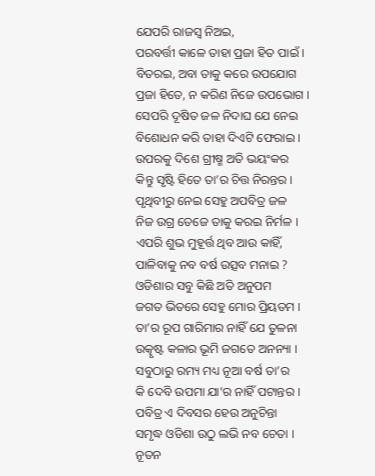ଯେପରି ରାଜସ୍ବ ନିଅଇ,
ପରବର୍ତ୍ତୀ କାଳେ ତାହା ପ୍ରଜା ହିତ ପାଇଁ ।
ବିତରଇ, ଅବା ତାକୁ କରେ ଉପଯୋଗ
ପ୍ରଜା ହିତେ, ନ କରିଣ ନିଜେ ଉପଭୋଗ ।
ସେପରି ଦୂଷିତ ଜଳ ନିଦାଘ ଯେ ନେଇ
ବିଶୋଧନ କରି ତାହା ଦିଏଟି ଫେରାଇ ।
ଉପରକୁ ଦିଶେ ଗ୍ରୀଷ୍ମ ଅତି ଭୟଂକର
କିନ୍ତୁ ସୃଷ୍ଟି ହିତେ ତା’ର ଚିତ୍ତ ନିରନ୍ତର ।
ପୃଥିବୀରୁ ନେଇ ସେହୁ ଅପବିତ୍ର ଜଳ
ନିଜ ଉଗ୍ର ତେଜେ ତାକୁ କରଇ ନିର୍ମଳ ।
ଏପରି ଶୁଭ ମୁହୂର୍ତ୍ତ ଥିବ ଆଉ କାହିଁ,
ପାଳିବାକୁ ନବ ବର୍ଷ ଉତ୍ସବ ମନାଇ ?
ଓଡିଶାର ସବୁ କିଛି ଅତି ଅନୁପମ
ଜଗତ ଭିତରେ ସେହୁ ମୋର ପ୍ରିୟତମ ।
ତା’ର ରୂପ ଗାରିମାର ନାହିଁ ଯେ ତୁଳନା
ଉତ୍କୃଷ୍ଟ କଳାର ଭୂମି ଜଗତେ ଅନନ୍ୟା ।
ସବୁଠାରୁ ରମ୍ୟ ମଧ୍ୟ ନୂଆ ବର୍ଷ ତା’ର
କି ଦେବି ଉପମା ଯା’ର ନାହିଁ ପଟାନ୍ତର ।
ପବିତ୍ର ଏ ଦିବସର ହେଉ ଅନୁଚିନ୍ତା
ସମୃଦ୍ଧ ଓଡିଶା ଉଠୁ ଲଭି ନବ ଚେତା ।
ନୂତନ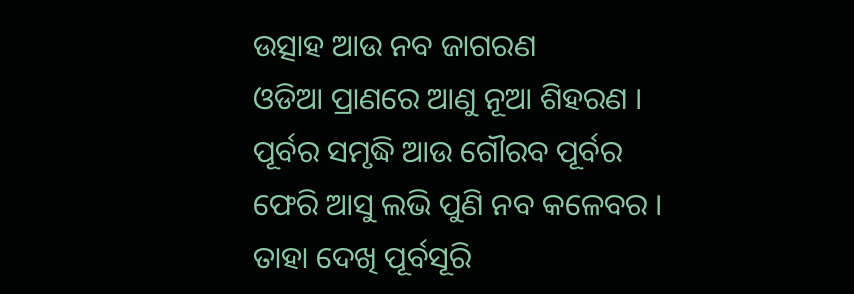ଉତ୍ସାହ ଆଉ ନବ ଜାଗରଣ
ଓଡିଆ ପ୍ରାଣରେ ଆଣୁ ନୂଆ ଶିହରଣ ।
ପୂର୍ବର ସମୃଦ୍ଧି ଆଉ ଗୌରବ ପୂର୍ବର
ଫେରି ଆସୁ ଲଭି ପୁଣି ନବ କଳେବର ।
ତାହା ଦେଖି ପୂର୍ବସୂରି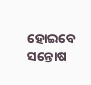ହୋଇବେ ସନ୍ତୋଷ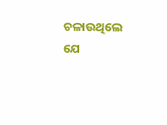ଚଳାଉଥିଲେ ଯେ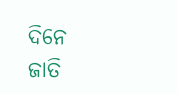ଦିନେ ଜାତି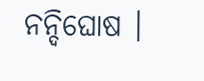ନନ୍ଦିଘୋଷ ।